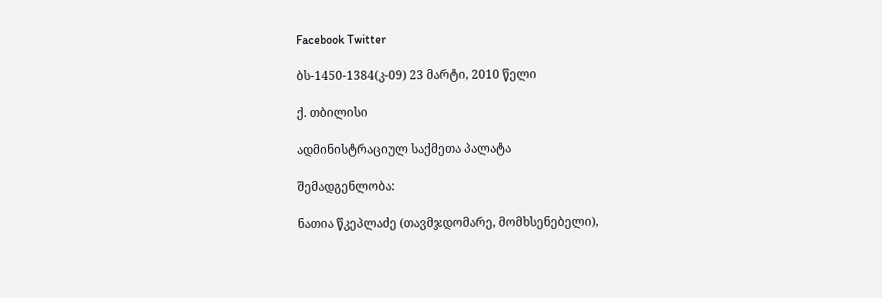Facebook Twitter

ბს-1450-1384(კ-09) 23 მარტი, 2010 წელი

ქ. თბილისი

ადმინისტრაციულ საქმეთა პალატა

შემადგენლობა:

ნათია წკეპლაძე (თავმჯდომარე, მომხსენებელი),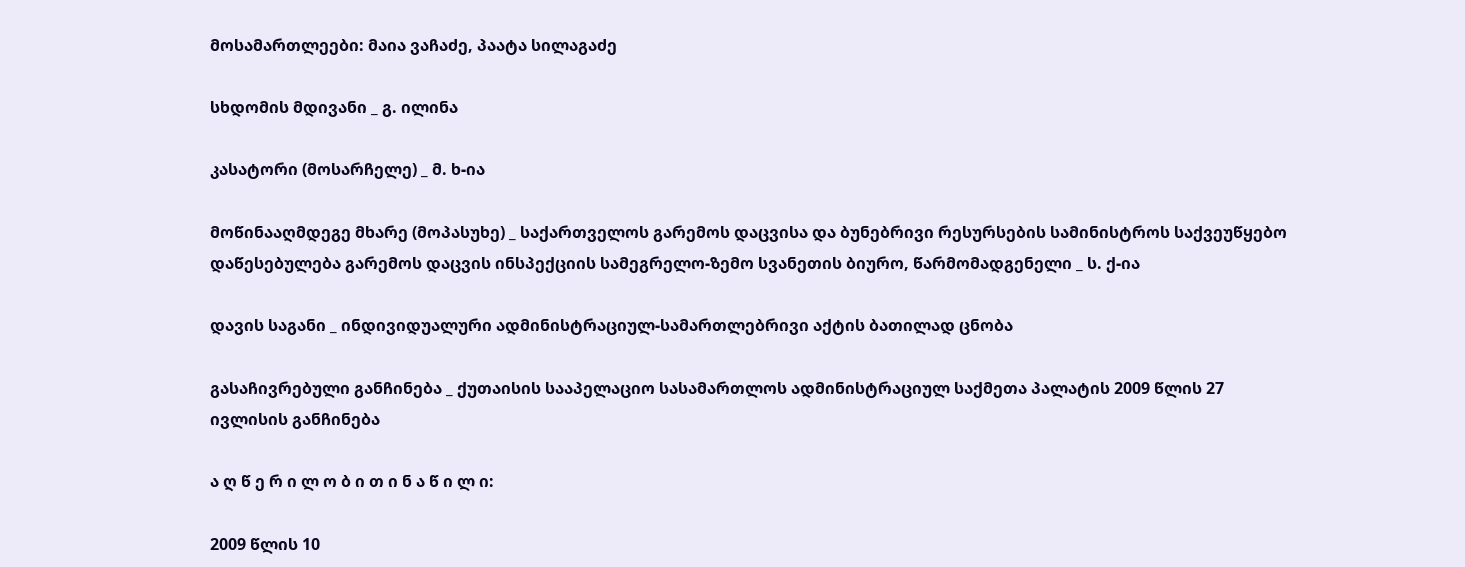მოსამართლეები: მაია ვაჩაძე, პაატა სილაგაძე

სხდომის მდივანი _ გ. ილინა

კასატორი (მოსარჩელე) _ მ. ხ-ია

მოწინააღმდეგე მხარე (მოპასუხე) _ საქართველოს გარემოს დაცვისა და ბუნებრივი რესურსების სამინისტროს საქვეუწყებო დაწესებულება გარემოს დაცვის ინსპექციის სამეგრელო-ზემო სვანეთის ბიურო, წარმომადგენელი _ ს. ქ-ია

დავის საგანი _ ინდივიდუალური ადმინისტრაციულ-სამართლებრივი აქტის ბათილად ცნობა

გასაჩივრებული განჩინება _ ქუთაისის სააპელაციო სასამართლოს ადმინისტრაციულ საქმეთა პალატის 2009 წლის 27 ივლისის განჩინება

ა ღ წ ე რ ი ლ ო ბ ი თ ი ნ ა წ ი ლ ი:

2009 წლის 10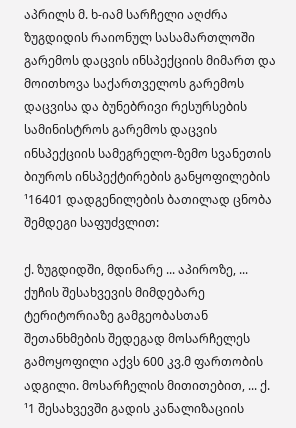აპრილს მ. ხ-იამ სარჩელი აღძრა ზუგდიდის რაიონულ სასამართლოში გარემოს დაცვის ინსპექციის მიმართ და მოითხოვა საქართველოს გარემოს დაცვისა და ბუნებრივი რესურსების სამინისტროს გარემოს დაცვის ინსპექციის სამეგრელო-ზემო სვანეთის ბიუროს ინსპექტირების განყოფილების ¹16401 დადგენილების ბათილად ცნობა შემდეგი საფუძვლით:

ქ. ზუგდიდში, მდინარე ... აპიროზე, ... ქუჩის შესახვევის მიმდებარე ტერიტორიაზე გამგეობასთან შეთანხმების შედეგად მოსარჩელეს გამოყოფილი აქვს 600 კვ.მ ფართობის ადგილი. მოსარჩელის მითითებით, ... ქ. ¹1 შესახვევში გადის კანალიზაციის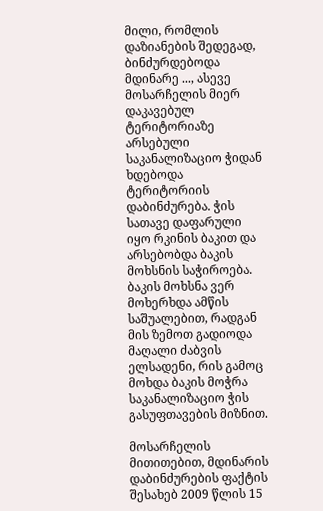მილი, რომლის დაზიანების შედეგად, ბინძურდებოდა მდინარე ..., ასევე მოსარჩელის მიერ დაკავებულ ტერიტორიაზე არსებული საკანალიზაციო ჭიდან ხდებოდა ტერიტორიის დაბინძურება. ჭის სათავე დაფარული იყო რკინის ბაკით და არსებობდა ბაკის მოხსნის საჭიროება. ბაკის მოხსნა ვერ მოხერხდა ამწის საშუალებით, რადგან მის ზემოთ გადიოდა მაღალი ძაბვის ელსადენი, რის გამოც მოხდა ბაკის მოჭრა საკანალიზაციო ჭის გასუფთავების მიზნით.

მოსარჩელის მითითებით, მდინარის დაბინძურების ფაქტის შესახებ 2009 წლის 15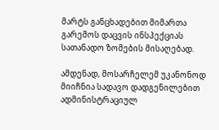მარტს განცხადებით მიმართა გარემოს დაცვის ინსპექციას სათანადო ზომების მისაღებად.

ამდენად, მოსარჩელემ უკანონოდ მიიჩნია სადავო დადგენილებით ადმინისტრაციულ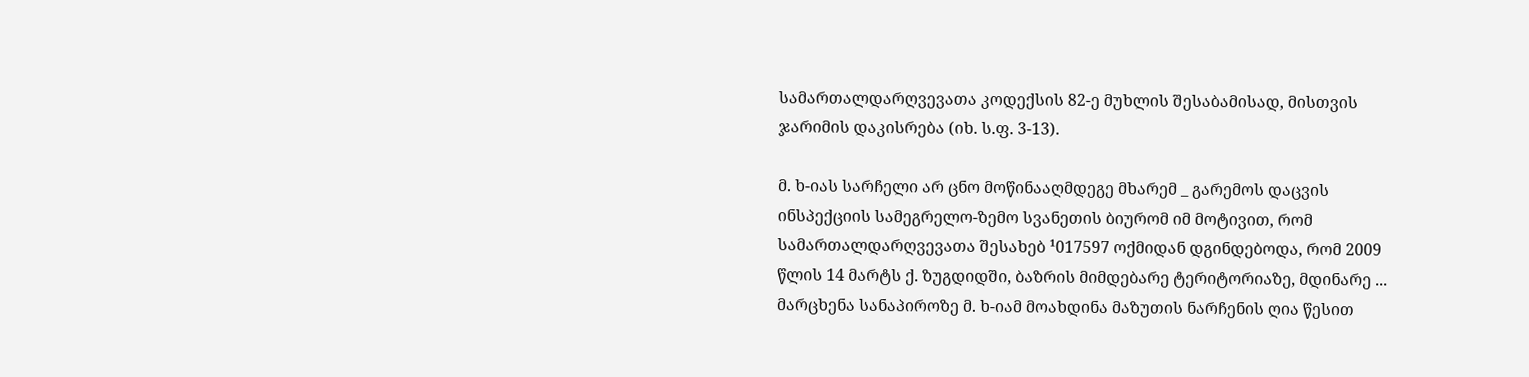სამართალდარღვევათა კოდექსის 82-ე მუხლის შესაბამისად, მისთვის ჯარიმის დაკისრება (იხ. ს.ფ. 3-13).

მ. ხ-იას სარჩელი არ ცნო მოწინააღმდეგე მხარემ _ გარემოს დაცვის ინსპექციის სამეგრელო-ზემო სვანეთის ბიურომ იმ მოტივით, რომ სამართალდარღვევათა შესახებ ¹017597 ოქმიდან დგინდებოდა, რომ 2009 წლის 14 მარტს ქ. ზუგდიდში, ბაზრის მიმდებარე ტერიტორიაზე, მდინარე ... მარცხენა სანაპიროზე მ. ხ-იამ მოახდინა მაზუთის ნარჩენის ღია წესით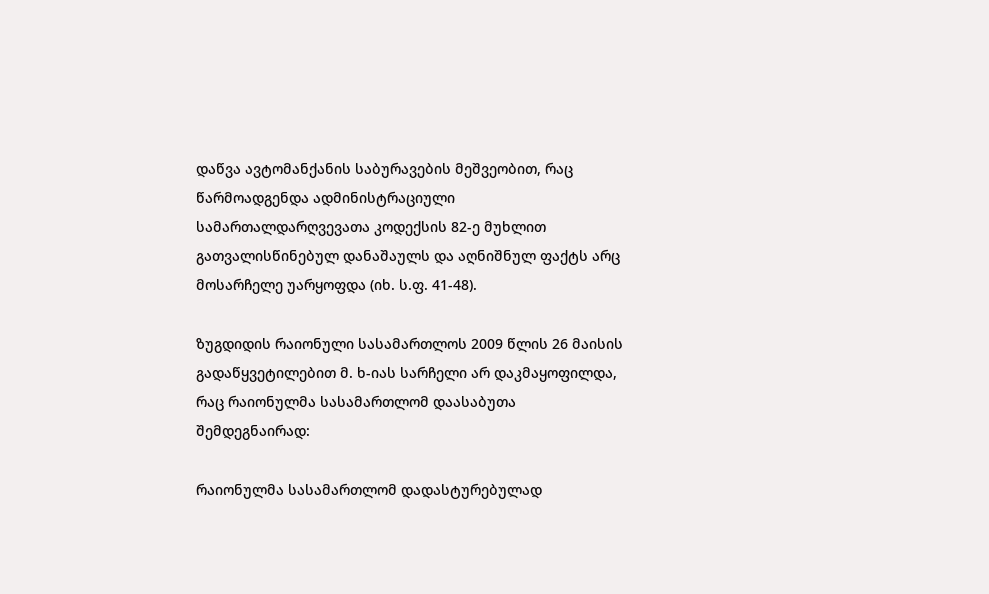დაწვა ავტომანქანის საბურავების მეშვეობით, რაც წარმოადგენდა ადმინისტრაციული სამართალდარღვევათა კოდექსის 82-ე მუხლით გათვალისწინებულ დანაშაულს და აღნიშნულ ფაქტს არც მოსარჩელე უარყოფდა (იხ. ს.ფ. 41-48).

ზუგდიდის რაიონული სასამართლოს 2009 წლის 26 მაისის გადაწყვეტილებით მ. ხ-იას სარჩელი არ დაკმაყოფილდა, რაც რაიონულმა სასამართლომ დაასაბუთა შემდეგნაირად:

რაიონულმა სასამართლომ დადასტურებულად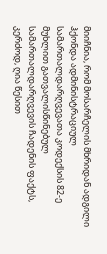მიიჩნია, რომ მოსარჩელის მხრიდან ადგილი ჰქონდა ადმინისტრაციულ სამართალდარღვევათა კოდექსის 82-ე მუხლით გათვალისწინებულ სამართალდარღვევის ჩადენის ფაქტს, კერძოდ, ღია წესით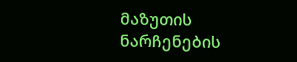მაზუთის ნარჩენების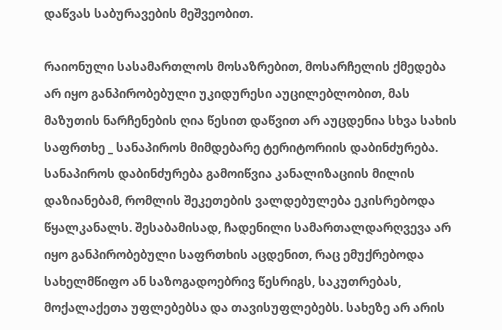დაწვას საბურავების მეშვეობით.

რაიონული სასამართლოს მოსაზრებით, მოსარჩელის ქმედება არ იყო განპირობებული უკიდურესი აუცილებლობით, მას მაზუთის ნარჩენების ღია წესით დაწვით არ აუცდენია სხვა სახის საფრთხე _ სანაპიროს მიმდებარე ტერიტორიის დაბინძურება. სანაპიროს დაბინძურება გამოიწვია კანალიზაციის მილის დაზიანებამ, რომლის შეკეთების ვალდებულება ეკისრებოდა წყალკანალს. შესაბამისად, ჩადენილი სამართალდარღვევა არ იყო განპირობებული საფრთხის აცდენით, რაც ემუქრებოდა სახელმწიფო ან საზოგადოებრივ წესრიგს, საკუთრებას, მოქალაქეთა უფლებებსა და თავისუფლებებს. სახეზე არ არის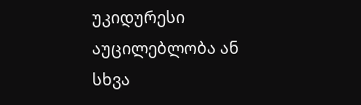უკიდურესი აუცილებლობა ან სხვა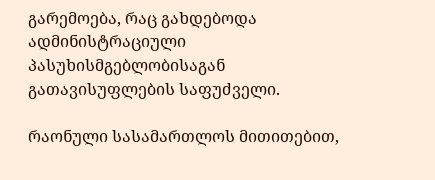გარემოება, რაც გახდებოდა ადმინისტრაციული პასუხისმგებლობისაგან გათავისუფლების საფუძველი.

რაონული სასამართლოს მითითებით,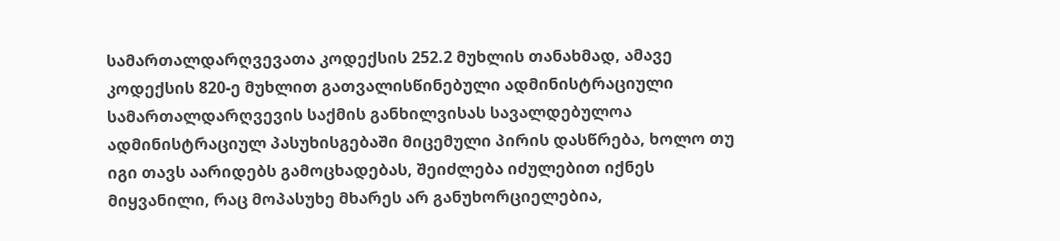სამართალდარღვევათა კოდექსის 252.2 მუხლის თანახმად, ამავე კოდექსის 820-ე მუხლით გათვალისწინებული ადმინისტრაციული სამართალდარღვევის საქმის განხილვისას სავალდებულოა ადმინისტრაციულ პასუხისგებაში მიცემული პირის დასწრება, ხოლო თუ იგი თავს აარიდებს გამოცხადებას, შეიძლება იძულებით იქნეს მიყვანილი, რაც მოპასუხე მხარეს არ განუხორციელებია,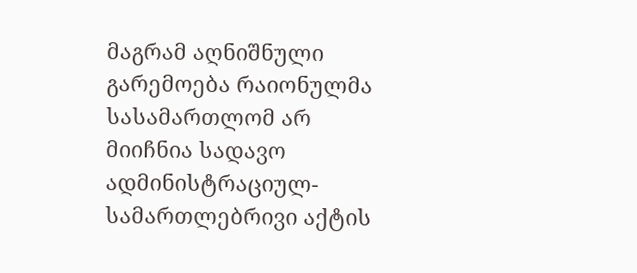მაგრამ აღნიშნული გარემოება რაიონულმა სასამართლომ არ მიიჩნია სადავო ადმინისტრაციულ-სამართლებრივი აქტის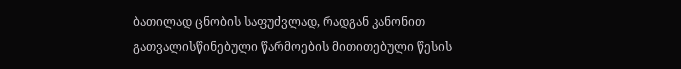ბათილად ცნობის საფუძვლად, რადგან კანონით გათვალისწინებული წარმოების მითითებული წესის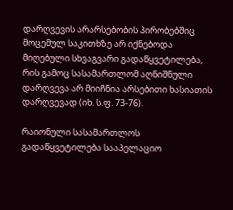დარღვევის არარსებობის პირობებშიც მოცემულ საკითხზე არ იქნებოდა მიღებული სხვაგვარი გადაწყვეტილება, რის გამოც სასამართლომ აღნიშნული დარღვევა არ მიიჩნია არსებითი ხასიათის დარღვევად (იხ. ს.ფ. 73-76).

რაიონული სასამართლოს გადაწყვეტილება სააპელაციო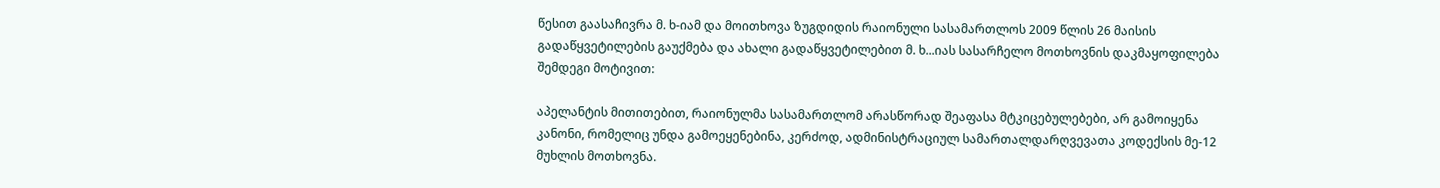წესით გაასაჩივრა მ. ხ-იამ და მოითხოვა ზუგდიდის რაიონული სასამართლოს 2009 წლის 26 მაისის გადაწყვეტილების გაუქმება და ახალი გადაწყვეტილებით მ. ხ...იას სასარჩელო მოთხოვნის დაკმაყოფილება შემდეგი მოტივით:

აპელანტის მითითებით, რაიონულმა სასამართლომ არასწორად შეაფასა მტკიცებულებები, არ გამოიყენა კანონი, რომელიც უნდა გამოეყენებინა, კერძოდ, ადმინისტრაციულ სამართალდარღვევათა კოდექსის მე-12 მუხლის მოთხოვნა.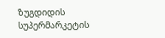ზუგდიდის სუპერმარკეტის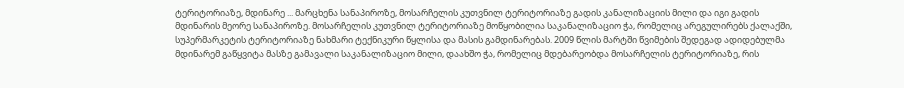ტერიტორიაზე, მდინარე ... მარცხენა სანაპიროზე, მოსარჩელის კუთვნილ ტერიტორიაზე გადის კანალიზაციის მილი და იგი გადის მდინარის მეორე სანაპიროზე. მოსარჩელის კუთვნილ ტერიტორიაზე მოწყობილია საკანალიზაციო ჭა, რომელიც არეგულირებს ქალაქში, სუპერმარკეტის ტერიტორიაზე ნახმარი ტექნიკური წყლისა და მასის გამდინარებას. 2009 წლის მარტში წვიმების შედეგად ადიდებულმა მდინარემ გაწყვიტა მასზე გამავალი საკანალიზაციო მილი, დაახშო ჭა, რომელიც მდებარეობდა მოსარჩელის ტერიტორიაზე, რის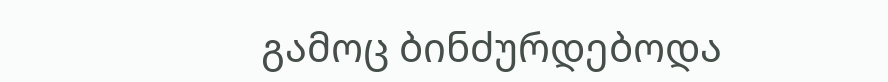გამოც ბინძურდებოდა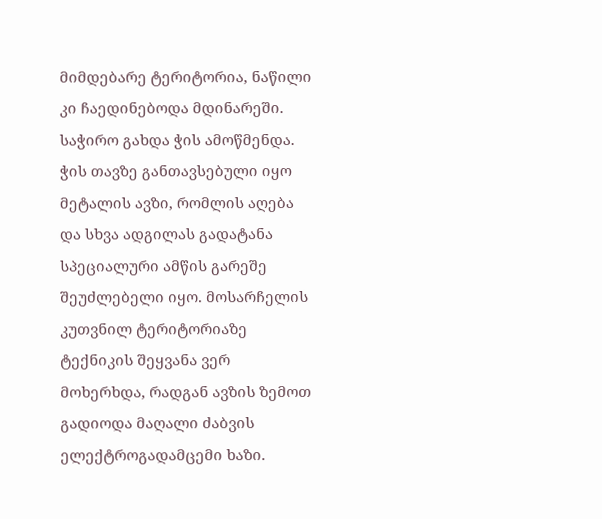მიმდებარე ტერიტორია, ნაწილი კი ჩაედინებოდა მდინარეში. საჭირო გახდა ჭის ამოწმენდა. ჭის თავზე განთავსებული იყო მეტალის ავზი, რომლის აღება და სხვა ადგილას გადატანა სპეციალური ამწის გარეშე შეუძლებელი იყო. მოსარჩელის კუთვნილ ტერიტორიაზე ტექნიკის შეყვანა ვერ მოხერხდა, რადგან ავზის ზემოთ გადიოდა მაღალი ძაბვის ელექტროგადამცემი ხაზი.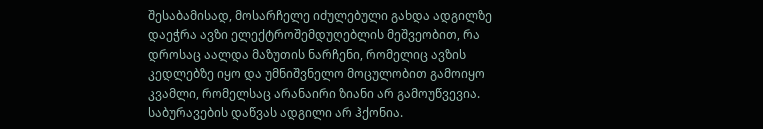შესაბამისად, მოსარჩელე იძულებული გახდა ადგილზე დაეჭრა ავზი ელექტროშემდუღებლის მეშვეობით, რა დროსაც აალდა მაზუთის ნარჩენი, რომელიც ავზის კედლებზე იყო და უმნიშვნელო მოცულობით გამოიყო კვამლი, რომელსაც არანაირი ზიანი არ გამოუწვევია. საბურავების დაწვას ადგილი არ ჰქონია.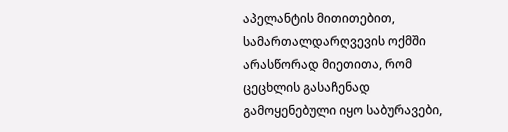აპელანტის მითითებით, სამართალდარღვევის ოქმში არასწორად მიეთითა, რომ ცეცხლის გასაჩენად გამოყენებული იყო საბურავები,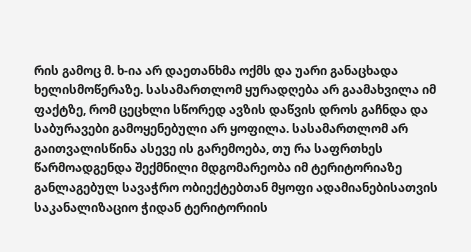რის გამოც მ. ხ-ია არ დაეთანხმა ოქმს და უარი განაცხადა ხელისმოწერაზე. სასამართლომ ყურადღება არ გაამახვილა იმ ფაქტზე, რომ ცეცხლი სწორედ ავზის დაწვის დროს გაჩნდა და საბურავები გამოყენებული არ ყოფილა. სასამართლომ არ გაითვალისწინა ასევე ის გარემოება, თუ რა საფრთხეს წარმოადგენდა შექმნილი მდგომარეობა იმ ტერიტორიაზე განლაგებულ სავაჭრო ობიექტებთან მყოფი ადამიანებისათვის საკანალიზაციო ჭიდან ტერიტორიის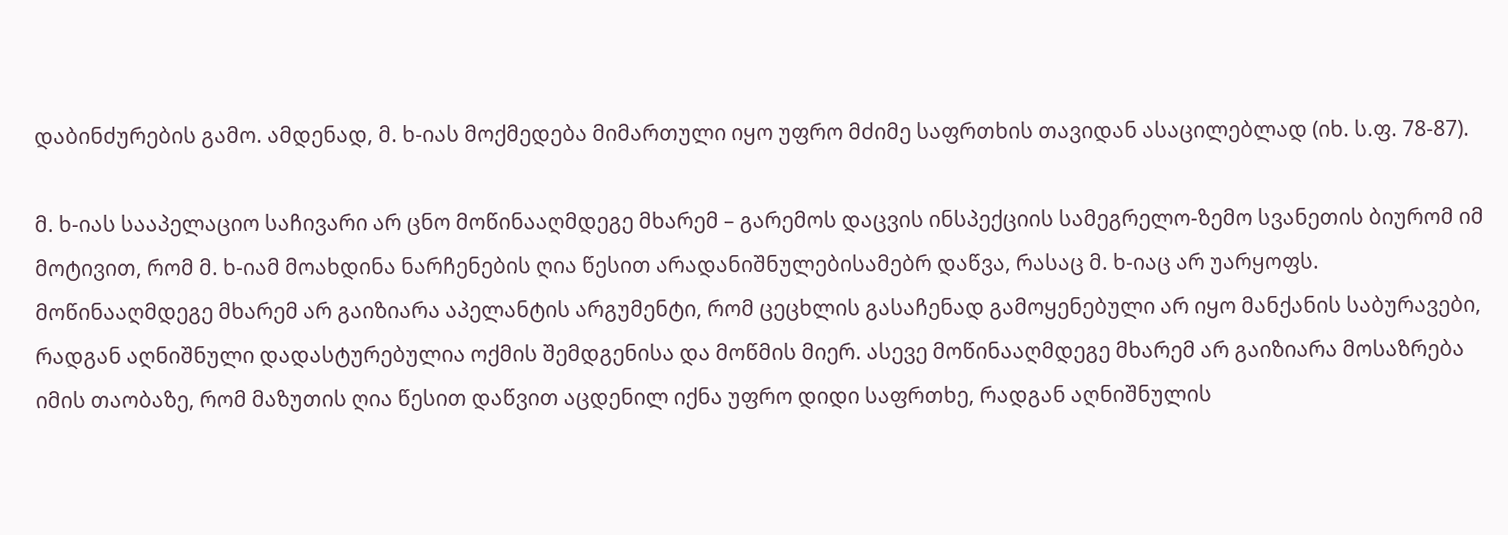დაბინძურების გამო. ამდენად, მ. ხ-იას მოქმედება მიმართული იყო უფრო მძიმე საფრთხის თავიდან ასაცილებლად (იხ. ს.ფ. 78-87).

მ. ხ-იას სააპელაციო საჩივარი არ ცნო მოწინააღმდეგე მხარემ – გარემოს დაცვის ინსპექციის სამეგრელო-ზემო სვანეთის ბიურომ იმ მოტივით, რომ მ. ხ-იამ მოახდინა ნარჩენების ღია წესით არადანიშნულებისამებრ დაწვა, რასაც მ. ხ-იაც არ უარყოფს. მოწინააღმდეგე მხარემ არ გაიზიარა აპელანტის არგუმენტი, რომ ცეცხლის გასაჩენად გამოყენებული არ იყო მანქანის საბურავები, რადგან აღნიშნული დადასტურებულია ოქმის შემდგენისა და მოწმის მიერ. ასევე მოწინააღმდეგე მხარემ არ გაიზიარა მოსაზრება იმის თაობაზე, რომ მაზუთის ღია წესით დაწვით აცდენილ იქნა უფრო დიდი საფრთხე, რადგან აღნიშნულის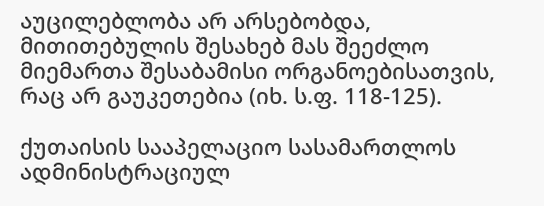აუცილებლობა არ არსებობდა, მითითებულის შესახებ მას შეეძლო მიემართა შესაბამისი ორგანოებისათვის, რაც არ გაუკეთებია (იხ. ს.ფ. 118-125).

ქუთაისის სააპელაციო სასამართლოს ადმინისტრაციულ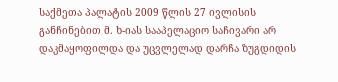საქმეთა პალატის 2009 წლის 27 ივლისის განჩინებით მ. ხ-იას სააპელაციო საჩივარი არ დაკმაყოფილდა და უცვლელად დარჩა ზუგდიდის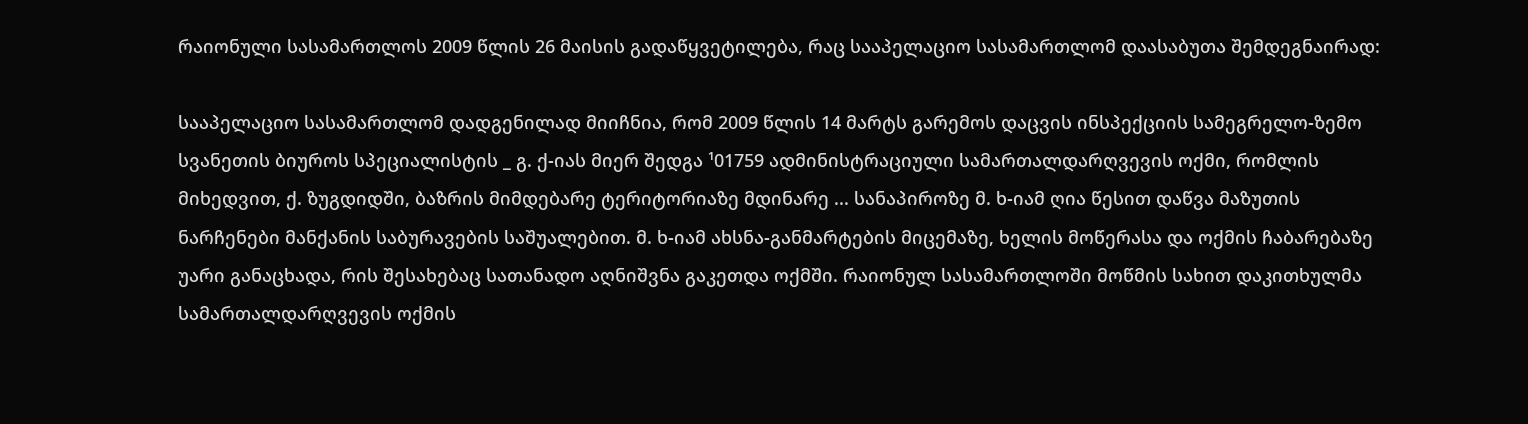რაიონული სასამართლოს 2009 წლის 26 მაისის გადაწყვეტილება, რაც სააპელაციო სასამართლომ დაასაბუთა შემდეგნაირად:

სააპელაციო სასამართლომ დადგენილად მიიჩნია, რომ 2009 წლის 14 მარტს გარემოს დაცვის ინსპექციის სამეგრელო-ზემო სვანეთის ბიუროს სპეციალისტის _ გ. ქ-იას მიერ შედგა ¹01759 ადმინისტრაციული სამართალდარღვევის ოქმი, რომლის მიხედვით, ქ. ზუგდიდში, ბაზრის მიმდებარე ტერიტორიაზე მდინარე ... სანაპიროზე მ. ხ-იამ ღია წესით დაწვა მაზუთის ნარჩენები მანქანის საბურავების საშუალებით. მ. ხ-იამ ახსნა-განმარტების მიცემაზე, ხელის მოწერასა და ოქმის ჩაბარებაზე უარი განაცხადა, რის შესახებაც სათანადო აღნიშვნა გაკეთდა ოქმში. რაიონულ სასამართლოში მოწმის სახით დაკითხულმა სამართალდარღვევის ოქმის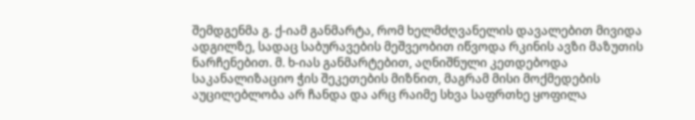შემდგენმა გ. ქ-იამ განმარტა, რომ ხელმძღვანელის დავალებით მივიდა ადგილზე, სადაც საბურავების მეშვეობით იწვოდა რკინის ავზი მაზუთის ნარჩენებით. მ. ხ-იას განმარტებით, აღნიშნული კეთდებოდა საკანალიზაციო ჭის შეკეთების მიზნით, მაგრამ მისი მოქმედების აუცილებლობა არ ჩანდა და არც რაიმე სხვა საფრთხე ყოფილა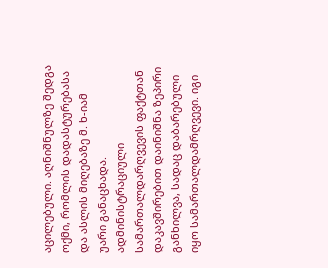აცილებული. აღნიშნულზე შედგა ოქმი, რომლის დადასტურებასა და ასლის მიღებაზე მ. ხ-იამ უარი განაცხადა. ადმინისტრაციული სამართალდარღვევის ფაქტთან დაკავშირებით დაინიშნა ზეპირი განხილვა, სადაც დაბარებული იყო სამართალდამრღვევი. იგი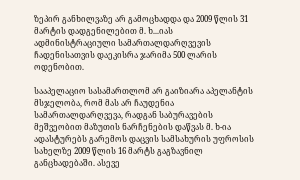ზეპირ განხილვაზე არ გამოცხადდა და 2009 წლის 31 მარტის დადგენილებით მ. ხ...იას ადმინისტრაციული სამართალდარღვევის ჩადენისათვის დაეკისრა ჯარიმა 500 ლარის ოდენობით.

სააპელაციო სასამართლომ არ გაიზიარა აპელანტის მსჯელობა, რომ მას არ ჩაუდენია სამართალდარღვევა, რადგან საბურავების მეშვეობით მაზუთის ნარჩენების დაწვას მ. ხ-ია ადასტურებს გარემოს დაცვის სამსახურის უფროსის სახელზე 2009 წლის 16 მარტს გაგზავნილ განცხადებაში. ასევე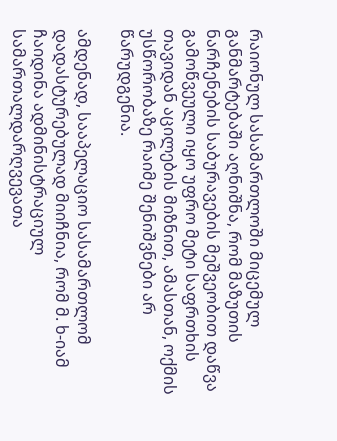რაიონულ სასამართლოში მიცემულ განმარტებაში აღნიშნა, რომ მაზუთის ნარჩენების საბურავების მეშვეობით დაწვა გამოწვეული იყო უფრო მეტი საფრთხის თავიდან აცილების მიზნით, ამასთან, ოქმის უსწორობაზე რაიმე შენიშვნები არ წარუდგენია.

ამდენად, სააპელაციო სასამართლომ დადასტურებულად მიიჩნია, რომ მ. ხ-იამ ჩაიდინა ადმინისტრაციულ სამართალდარღვევათა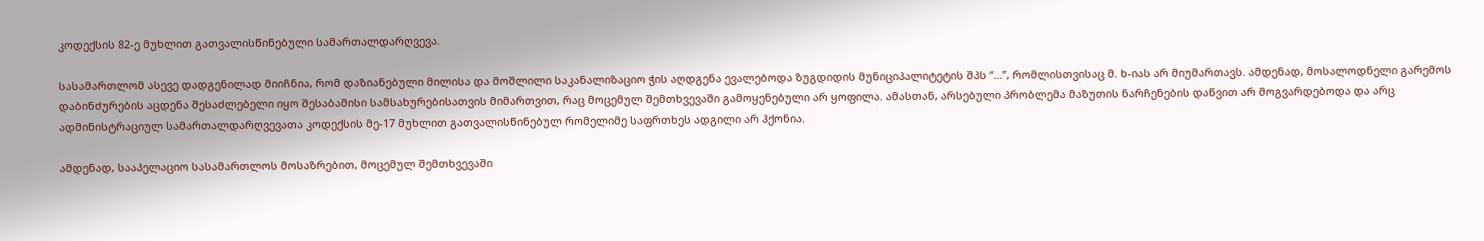კოდექსის 82-ე მუხლით გათვალისწინებული სამართალდარღვევა.

სასამართლომ ასევე დადგენილად მიიჩნია, რომ დაზიანებული მილისა და მოშლილი საკანალიზაციო ჭის აღდგენა ევალებოდა ზუგდიდის მუნიციპალიტეტის შპს “...”, რომლისთვისაც მ. ხ-იას არ მიუმართავს. ამდენად, მოსალოდნელი გარემოს დაბინძურების აცდენა შესაძლებელი იყო შესაბამისი სამსახურებისათვის მიმართვით, რაც მოცემულ შემთხვევაში გამოყენებული არ ყოფილა. ამასთან, არსებული პრობლემა მაზუთის ნარჩენების დაწვით არ მოგვარდებოდა და არც ადმინისტრაციულ სამართალდარღვევათა კოდექსის მე-17 მუხლით გათვალისწინებულ რომელიმე საფრთხეს ადგილი არ ჰქონია.

ამდენად, სააპელაციო სასამართლოს მოსაზრებით, მოცემულ შემთხვევაში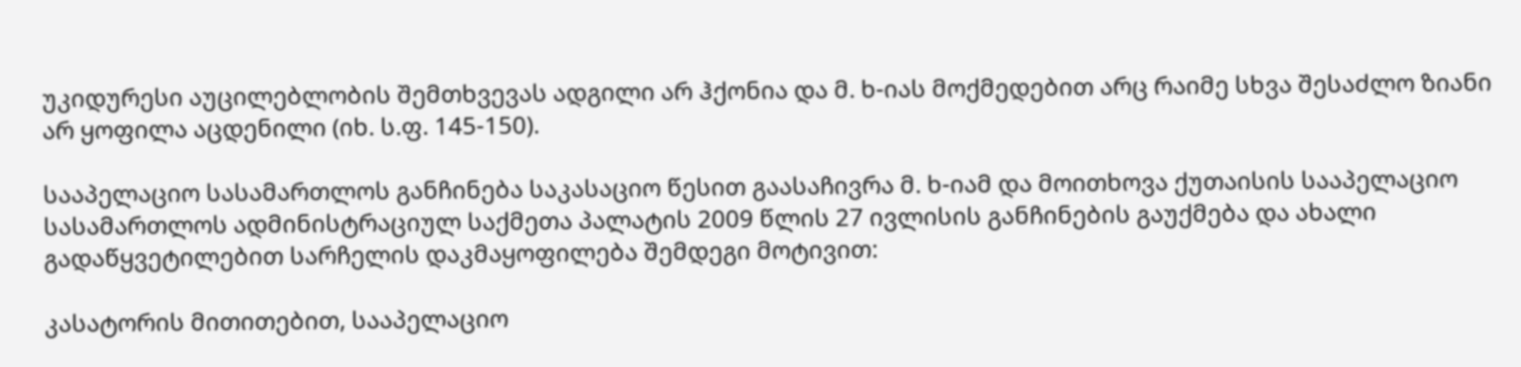უკიდურესი აუცილებლობის შემთხვევას ადგილი არ ჰქონია და მ. ხ-იას მოქმედებით არც რაიმე სხვა შესაძლო ზიანი არ ყოფილა აცდენილი (იხ. ს.ფ. 145-150).

სააპელაციო სასამართლოს განჩინება საკასაციო წესით გაასაჩივრა მ. ხ-იამ და მოითხოვა ქუთაისის სააპელაციო სასამართლოს ადმინისტრაციულ საქმეთა პალატის 2009 წლის 27 ივლისის განჩინების გაუქმება და ახალი გადაწყვეტილებით სარჩელის დაკმაყოფილება შემდეგი მოტივით:

კასატორის მითითებით, სააპელაციო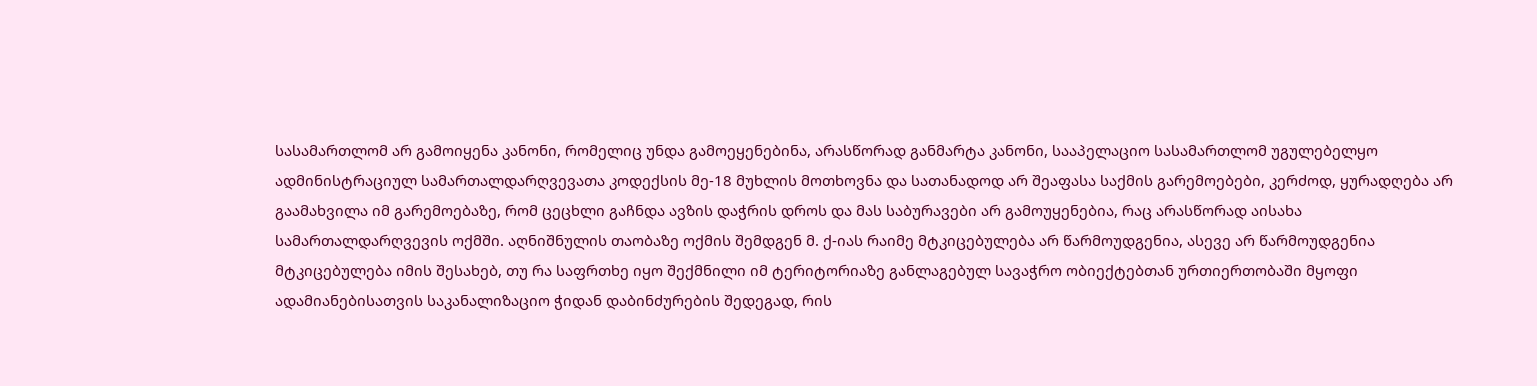სასამართლომ არ გამოიყენა კანონი, რომელიც უნდა გამოეყენებინა, არასწორად განმარტა კანონი, სააპელაციო სასამართლომ უგულებელყო ადმინისტრაციულ სამართალდარღვევათა კოდექსის მე-18 მუხლის მოთხოვნა და სათანადოდ არ შეაფასა საქმის გარემოებები, კერძოდ, ყურადღება არ გაამახვილა იმ გარემოებაზე, რომ ცეცხლი გაჩნდა ავზის დაჭრის დროს და მას საბურავები არ გამოუყენებია, რაც არასწორად აისახა სამართალდარღვევის ოქმში. აღნიშნულის თაობაზე ოქმის შემდგენ მ. ქ-იას რაიმე მტკიცებულება არ წარმოუდგენია, ასევე არ წარმოუდგენია მტკიცებულება იმის შესახებ, თუ რა საფრთხე იყო შექმნილი იმ ტერიტორიაზე განლაგებულ სავაჭრო ობიექტებთან ურთიერთობაში მყოფი ადამიანებისათვის საკანალიზაციო ჭიდან დაბინძურების შედეგად, რის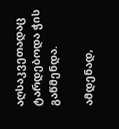აღსაკვეთადაც ტარდებოდა ჭის გაწმენდა.

ამდენად,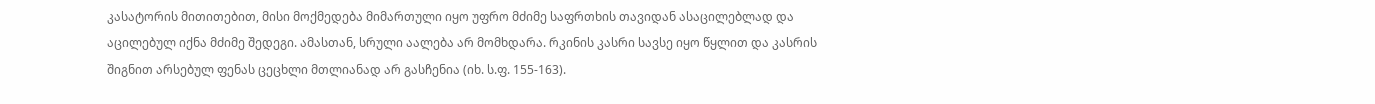კასატორის მითითებით, მისი მოქმედება მიმართული იყო უფრო მძიმე საფრთხის თავიდან ასაცილებლად და აცილებულ იქნა მძიმე შედეგი. ამასთან, სრული აალება არ მომხდარა. რკინის კასრი სავსე იყო წყლით და კასრის შიგნით არსებულ ფენას ცეცხლი მთლიანად არ გასჩენია (იხ. ს.ფ. 155-163).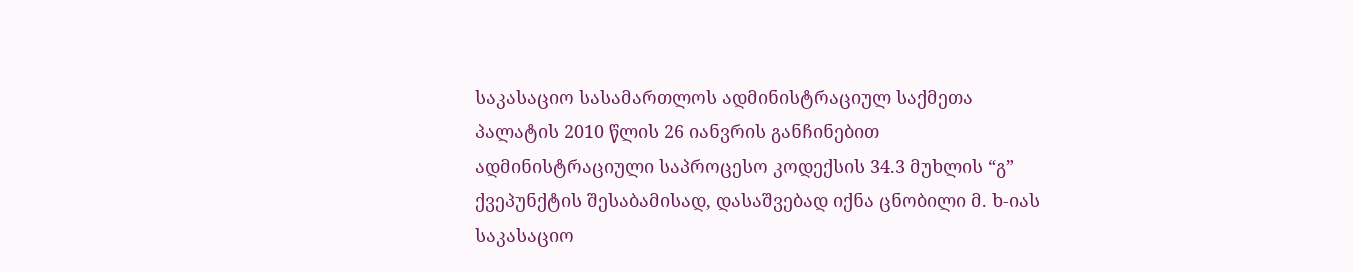საკასაციო სასამართლოს ადმინისტრაციულ საქმეთა პალატის 2010 წლის 26 იანვრის განჩინებით ადმინისტრაციული საპროცესო კოდექსის 34.3 მუხლის “გ” ქვეპუნქტის შესაბამისად, დასაშვებად იქნა ცნობილი მ. ხ-იას საკასაციო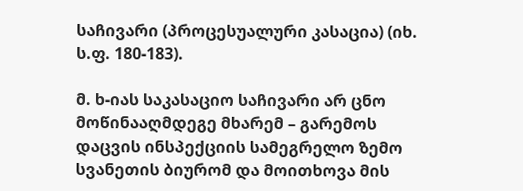საჩივარი (პროცესუალური კასაცია) (იხ. ს.ფ. 180-183).

მ. ხ-იას საკასაციო საჩივარი არ ცნო მოწინააღმდეგე მხარემ – გარემოს დაცვის ინსპექციის სამეგრელო ზემო სვანეთის ბიურომ და მოითხოვა მის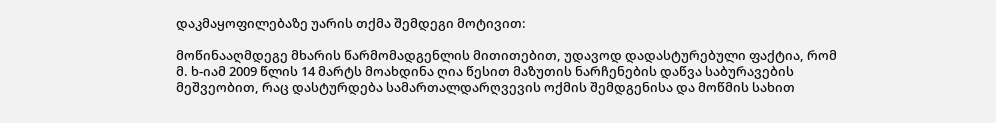დაკმაყოფილებაზე უარის თქმა შემდეგი მოტივით:

მოწინააღმდეგე მხარის წარმომადგენლის მითითებით, უდავოდ დადასტურებული ფაქტია, რომ მ. ხ-იამ 2009 წლის 14 მარტს მოახდინა ღია წესით მაზუთის ნარჩენების დაწვა საბურავების მეშვეობით, რაც დასტურდება სამართალდარღვევის ოქმის შემდგენისა და მოწმის სახით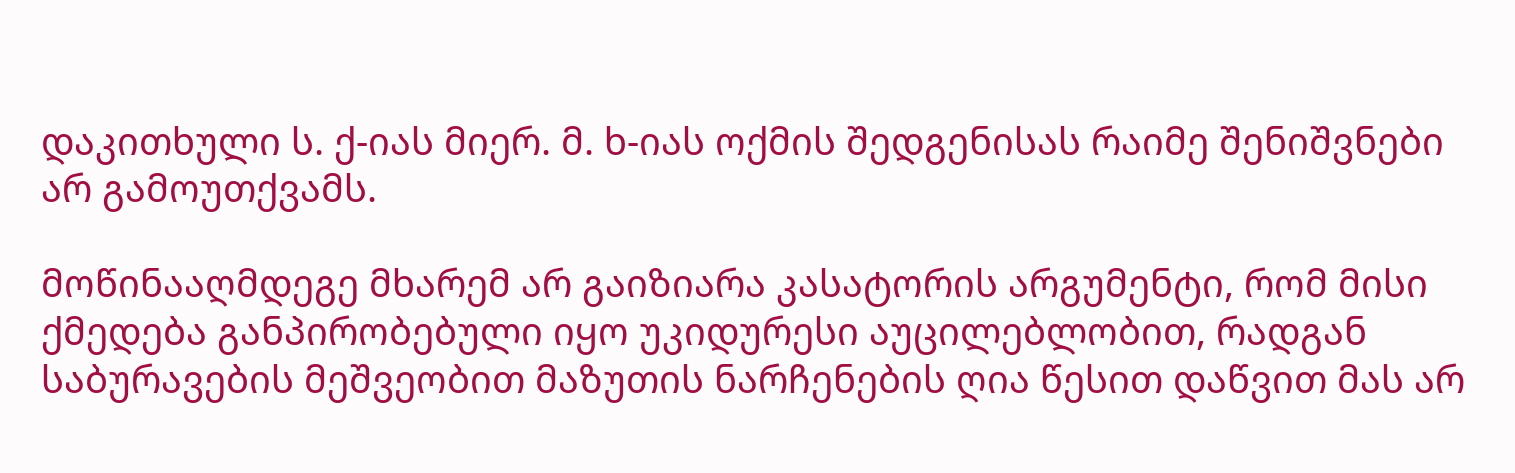დაკითხული ს. ქ-იას მიერ. მ. ხ-იას ოქმის შედგენისას რაიმე შენიშვნები არ გამოუთქვამს.

მოწინააღმდეგე მხარემ არ გაიზიარა კასატორის არგუმენტი, რომ მისი ქმედება განპირობებული იყო უკიდურესი აუცილებლობით, რადგან საბურავების მეშვეობით მაზუთის ნარჩენების ღია წესით დაწვით მას არ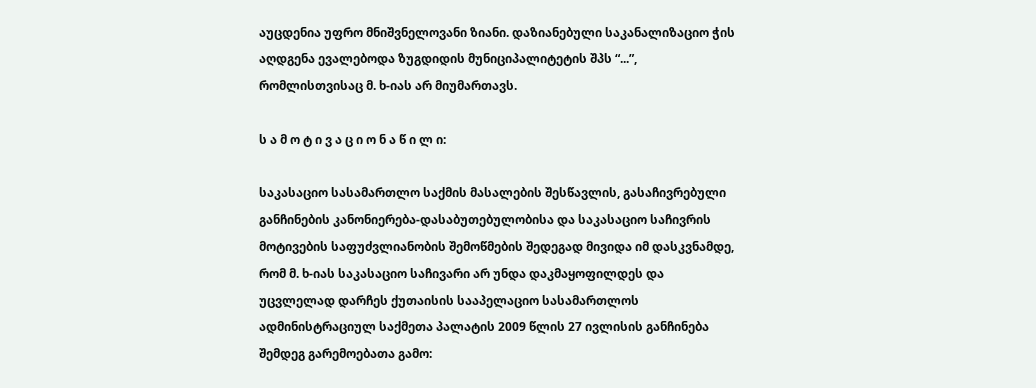აუცდენია უფრო მნიშვნელოვანი ზიანი. დაზიანებული საკანალიზაციო ჭის აღდგენა ევალებოდა ზუგდიდის მუნიციპალიტეტის შპს “...”, რომლისთვისაც მ. ხ-იას არ მიუმართავს.

ს ა მ ო ტ ი ვ ა ც ი ო ნ ა წ ი ლ ი:

საკასაციო სასამართლო საქმის მასალების შესწავლის, გასაჩივრებული განჩინების კანონიერება-დასაბუთებულობისა და საკასაციო საჩივრის მოტივების საფუძვლიანობის შემოწმების შედეგად მივიდა იმ დასკვნამდე, რომ მ. ხ-იას საკასაციო საჩივარი არ უნდა დაკმაყოფილდეს და უცვლელად დარჩეს ქუთაისის სააპელაციო სასამართლოს ადმინისტრაციულ საქმეთა პალატის 2009 წლის 27 ივლისის განჩინება შემდეგ გარემოებათა გამო: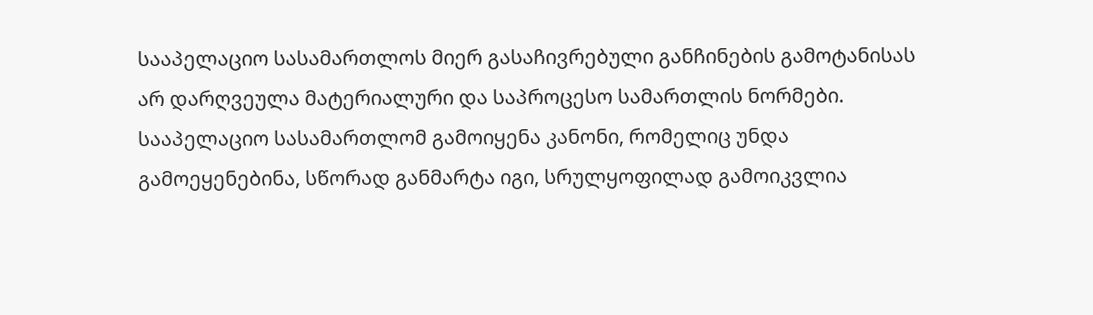სააპელაციო სასამართლოს მიერ გასაჩივრებული განჩინების გამოტანისას არ დარღვეულა მატერიალური და საპროცესო სამართლის ნორმები. სააპელაციო სასამართლომ გამოიყენა კანონი, რომელიც უნდა გამოეყენებინა, სწორად განმარტა იგი, სრულყოფილად გამოიკვლია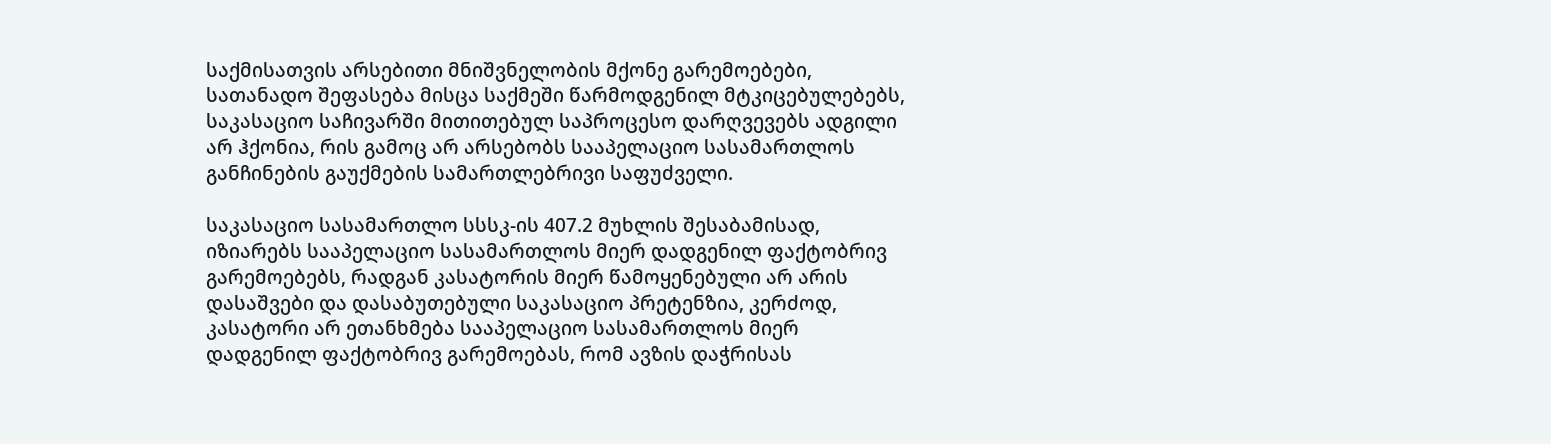საქმისათვის არსებითი მნიშვნელობის მქონე გარემოებები, სათანადო შეფასება მისცა საქმეში წარმოდგენილ მტკიცებულებებს, საკასაციო საჩივარში მითითებულ საპროცესო დარღვევებს ადგილი არ ჰქონია, რის გამოც არ არსებობს სააპელაციო სასამართლოს განჩინების გაუქმების სამართლებრივი საფუძველი.

საკასაციო სასამართლო სსსკ-ის 407.2 მუხლის შესაბამისად, იზიარებს სააპელაციო სასამართლოს მიერ დადგენილ ფაქტობრივ გარემოებებს, რადგან კასატორის მიერ წამოყენებული არ არის დასაშვები და დასაბუთებული საკასაციო პრეტენზია, კერძოდ, კასატორი არ ეთანხმება სააპელაციო სასამართლოს მიერ დადგენილ ფაქტობრივ გარემოებას, რომ ავზის დაჭრისას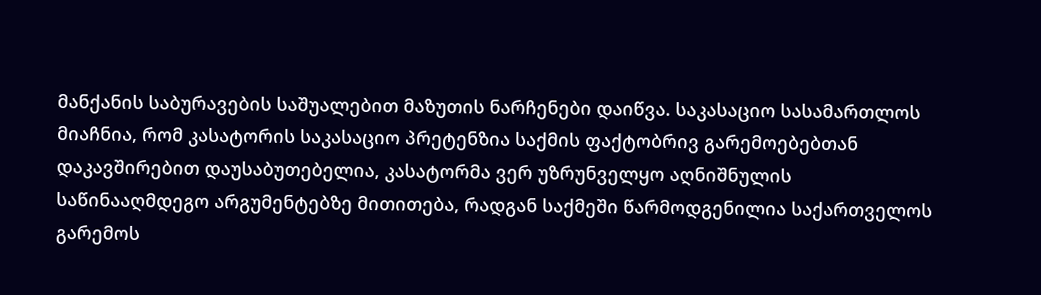მანქანის საბურავების საშუალებით მაზუთის ნარჩენები დაიწვა. საკასაციო სასამართლოს მიაჩნია, რომ კასატორის საკასაციო პრეტენზია საქმის ფაქტობრივ გარემოებებთან დაკავშირებით დაუსაბუთებელია, კასატორმა ვერ უზრუნველყო აღნიშნულის საწინააღმდეგო არგუმენტებზე მითითება, რადგან საქმეში წარმოდგენილია საქართველოს გარემოს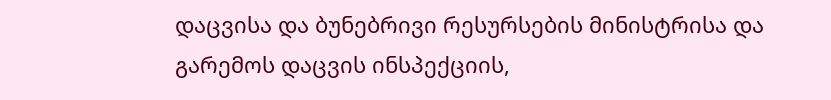დაცვისა და ბუნებრივი რესურსების მინისტრისა და გარემოს დაცვის ინსპექციის,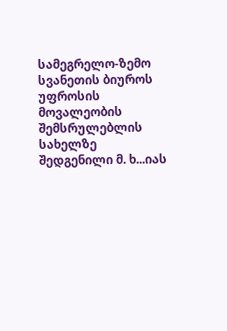სამეგრელო-ზემო სვანეთის ბიუროს უფროსის მოვალეობის შემსრულებლის სახელზე შედგენილი მ. ხ...იას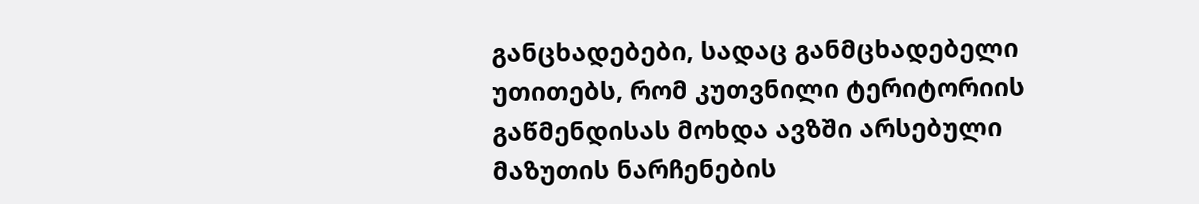განცხადებები, სადაც განმცხადებელი უთითებს, რომ კუთვნილი ტერიტორიის გაწმენდისას მოხდა ავზში არსებული მაზუთის ნარჩენების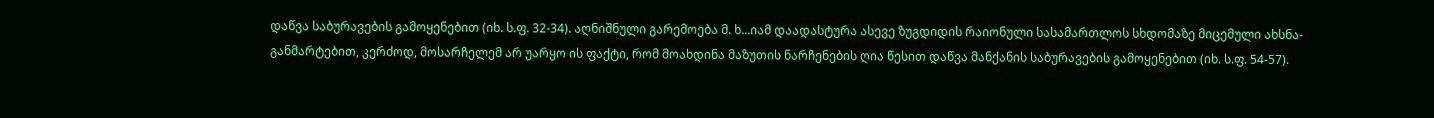დაწვა საბურავების გამოყენებით (იხ. ს.ფ. 32-34). აღნიშნული გარემოება მ. ხ...იამ დაადასტურა ასევე ზუგდიდის რაიონული სასამართლოს სხდომაზე მიცემული ახსნა-განმარტებით, კერძოდ, მოსარჩელემ არ უარყო ის ფაქტი, რომ მოახდინა მაზუთის ნარჩენების ღია წესით დაწვა მანქანის საბურავების გამოყენებით (იხ. ს.ფ. 54-57).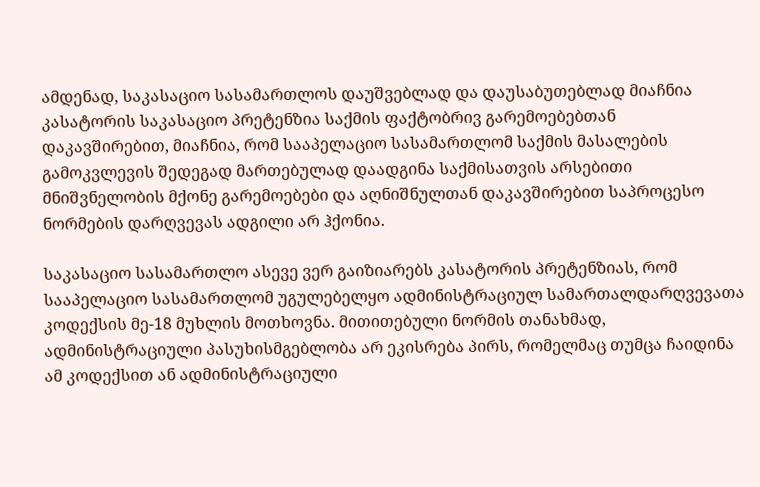ამდენად, საკასაციო სასამართლოს დაუშვებლად და დაუსაბუთებლად მიაჩნია კასატორის საკასაციო პრეტენზია საქმის ფაქტობრივ გარემოებებთან დაკავშირებით, მიაჩნია, რომ სააპელაციო სასამართლომ საქმის მასალების გამოკვლევის შედეგად მართებულად დაადგინა საქმისათვის არსებითი მნიშვნელობის მქონე გარემოებები და აღნიშნულთან დაკავშირებით საპროცესო ნორმების დარღვევას ადგილი არ ჰქონია.

საკასაციო სასამართლო ასევე ვერ გაიზიარებს კასატორის პრეტენზიას, რომ სააპელაციო სასამართლომ უგულებელყო ადმინისტრაციულ სამართალდარღვევათა კოდექსის მე-18 მუხლის მოთხოვნა. მითითებული ნორმის თანახმად, ადმინისტრაციული პასუხისმგებლობა არ ეკისრება პირს, რომელმაც თუმცა ჩაიდინა ამ კოდექსით ან ადმინისტრაციული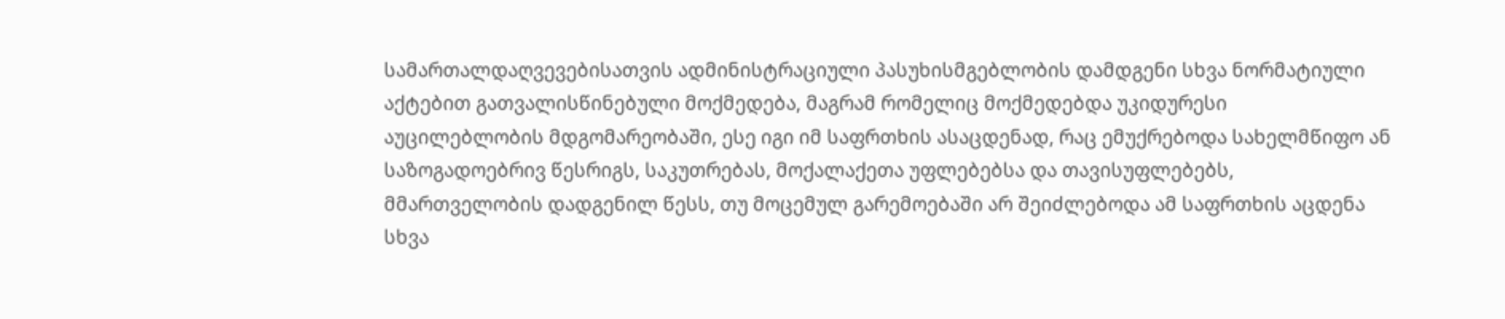სამართალდაღვევებისათვის ადმინისტრაციული პასუხისმგებლობის დამდგენი სხვა ნორმატიული აქტებით გათვალისწინებული მოქმედება, მაგრამ რომელიც მოქმედებდა უკიდურესი აუცილებლობის მდგომარეობაში, ესე იგი იმ საფრთხის ასაცდენად, რაც ემუქრებოდა სახელმწიფო ან საზოგადოებრივ წესრიგს, საკუთრებას, მოქალაქეთა უფლებებსა და თავისუფლებებს, მმართველობის დადგენილ წესს, თუ მოცემულ გარემოებაში არ შეიძლებოდა ამ საფრთხის აცდენა სხვა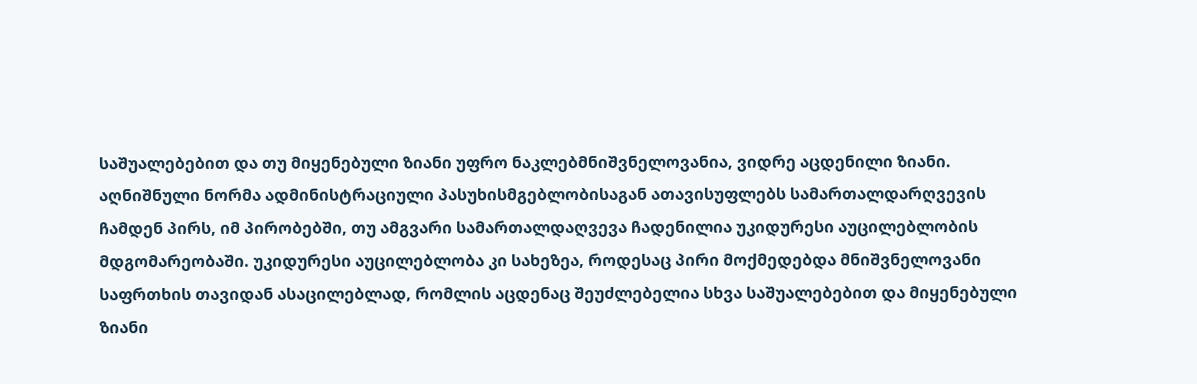საშუალებებით და თუ მიყენებული ზიანი უფრო ნაკლებმნიშვნელოვანია, ვიდრე აცდენილი ზიანი. აღნიშნული ნორმა ადმინისტრაციული პასუხისმგებლობისაგან ათავისუფლებს სამართალდარღვევის ჩამდენ პირს, იმ პირობებში, თუ ამგვარი სამართალდაღვევა ჩადენილია უკიდურესი აუცილებლობის მდგომარეობაში. უკიდურესი აუცილებლობა კი სახეზეა, როდესაც პირი მოქმედებდა მნიშვნელოვანი საფრთხის თავიდან ასაცილებლად, რომლის აცდენაც შეუძლებელია სხვა საშუალებებით და მიყენებული ზიანი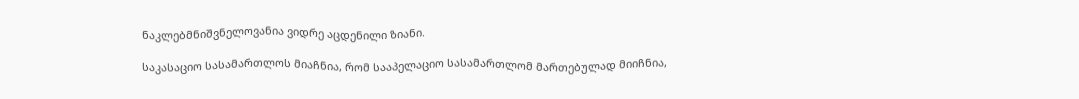ნაკლებმნიშვნელოვანია ვიდრე აცდენილი ზიანი.

საკასაციო სასამართლოს მიაჩნია, რომ სააპელაციო სასამართლომ მართებულად მიიჩნია,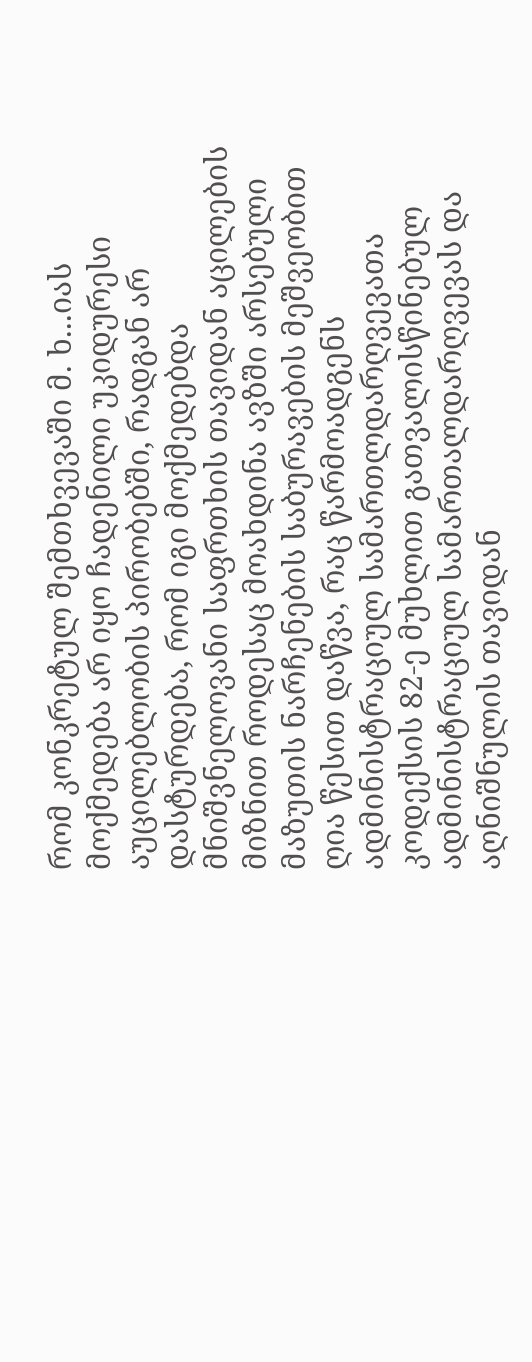რომ კონკრეტულ შემთხვევაში მ. ხ...იას მოქმედება არ იყო ჩადენილი უკიდურესი აუცილებლობის პირობებში, რადგან არ დასტურდება, რომ იგი მოქმედებდა მნიშვნელოვანი საფრთხის თავიდან აცილების მიზნით როდესაც მოახდინა ავზში არსებული მაზუთის ნარჩენების საბურავების მეშვეობით ღია წესით დაწვა, რაც წარმოადგენს ადმინისტრაციულ სამართლდარღვევათა კოდექსის 82-ე მუხლით გათვალისწინებულ ადმინისტრაციულ სამართალდარღვევას და აღნიშნულის თავიდან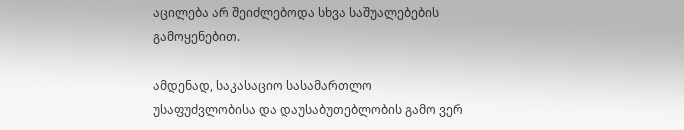აცილება არ შეიძლებოდა სხვა საშუალებების გამოყენებით.

ამდენად, საკასაციო სასამართლო უსაფუძვლობისა და დაუსაბუთებლობის გამო ვერ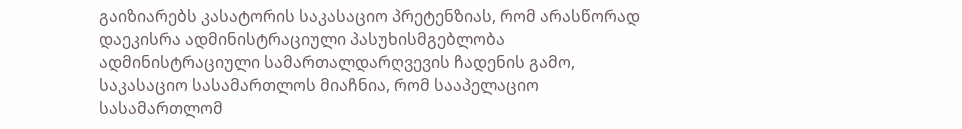გაიზიარებს კასატორის საკასაციო პრეტენზიას, რომ არასწორად დაეკისრა ადმინისტრაციული პასუხისმგებლობა ადმინისტრაციული სამართალდარღვევის ჩადენის გამო, საკასაციო სასამართლოს მიაჩნია, რომ სააპელაციო სასამართლომ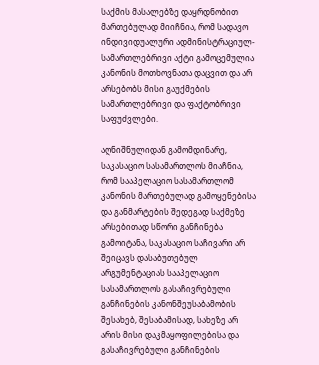საქმის მასალებზე დაყრდნობით მართებულად მიიჩნია, რომ სადავო ინდივიდუალური ადმინისტრაციულ-სამართლებრივი აქტი გამოცემულია კანონის მოთხოვნათა დაცვით და არ არსებობს მისი გაუქმების სამართლებრივი და ფაქტობრივი საფუძვლები.

აღნიშნულიდან გამომდინარე, საკასაციო სასამართლოს მიაჩნია, რომ სააპელაციო სასამართლომ კანონის მართებულად გამოყენებისა და განმარტების შედეგად საქმეზე არსებითად სწორი განჩინება გამოიტანა, საკასაციო საჩივარი არ შეიცავს დასაბუთებულ არგუმენტაციას სააპელაციო სასამართლოს გასაჩივრებული განჩინების კანონშეუსაბამობის შესახებ, შესაბამისად, სახეზე არ არის მისი დაკმაყოფილებისა და გასაჩივრებული განჩინების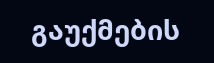გაუქმების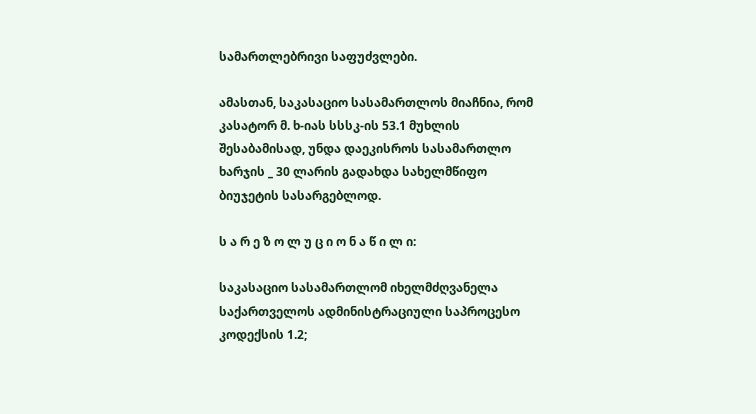სამართლებრივი საფუძვლები.

ამასთან, საკასაციო სასამართლოს მიაჩნია, რომ კასატორ მ. ხ-იას სსსკ-ის 53.1 მუხლის შესაბამისად, უნდა დაეკისროს სასამართლო ხარჯის _ 30 ლარის გადახდა სახელმწიფო ბიუჯეტის სასარგებლოდ.

ს ა რ ე ზ ო ლ უ ც ი ო ნ ა წ ი ლ ი:

საკასაციო სასამართლომ იხელმძღვანელა საქართველოს ადმინისტრაციული საპროცესო კოდექსის 1.2;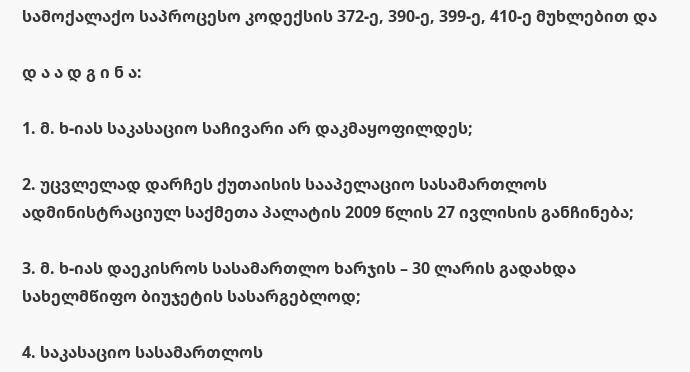სამოქალაქო საპროცესო კოდექსის 372-ე, 390-ე, 399-ე, 410-ე მუხლებით და

დ ა ა დ გ ი ნ ა:

1. მ. ხ-იას საკასაციო საჩივარი არ დაკმაყოფილდეს;

2. უცვლელად დარჩეს ქუთაისის სააპელაციო სასამართლოს ადმინისტრაციულ საქმეთა პალატის 2009 წლის 27 ივლისის განჩინება;

3. მ. ხ-იას დაეკისროს სასამართლო ხარჯის – 30 ლარის გადახდა სახელმწიფო ბიუჯეტის სასარგებლოდ;

4. საკასაციო სასამართლოს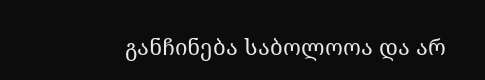განჩინება საბოლოოა და არ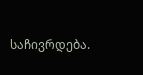საჩივრდება.